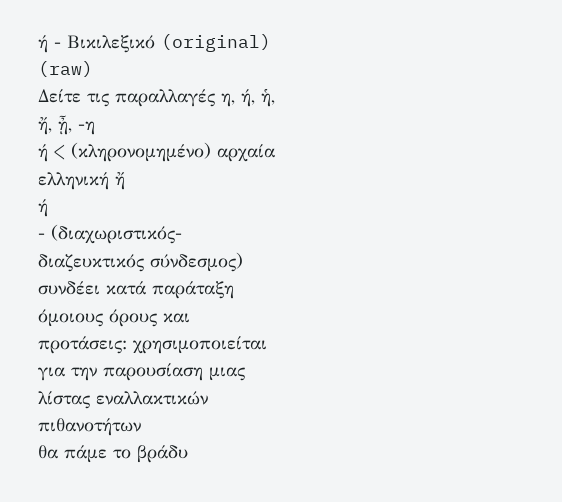ή - Βικιλεξικό (original) (raw)
Δείτε τις παραλλαγές η, ή, ἡ, ἤ, ᾖ, -η
ή < (κληρονομημένο) αρχαία ελληνική ἤ
ή
- (διαχωριστικός-διαζευκτικός σύνδεσμος) συνδέει κατά παράταξη όμοιους όρους και προτάσεις: χρησιμοποιείται για την παρουσίαση μιας λίστας εναλλακτικών πιθανοτήτων
θα πάμε το βράδυ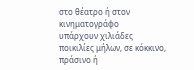στο θέατρο ή στον κινηματογράφο
υπάρχουν χιλιάδες ποικιλίες μήλων, σε κόκκινο, πράσινο ή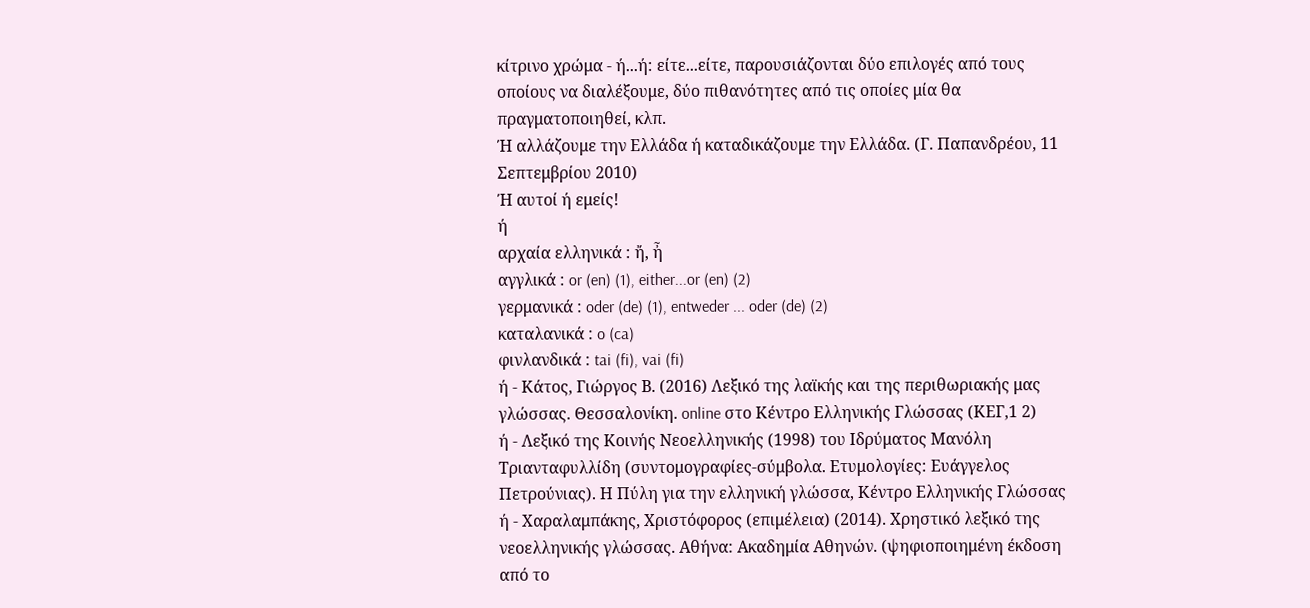κίτρινο χρώμα - ή...ή: είτε...είτε, παρουσιάζονται δύο επιλογές από τους οποίους να διαλέξουμε, δύο πιθανότητες από τις οποίες μία θα πραγματοποιηθεί, κλπ.
Ή αλλάζουμε την Ελλάδα ή καταδικάζουμε την Ελλάδα. (Γ. Παπανδρέου, 11 Σεπτεμβρίου 2010)
Ή αυτοί ή εμείς!
ή
αρχαία ελληνικά : ἤ, ἦ
αγγλικά : or (en) (1), either...or (en) (2)
γερμανικά : oder (de) (1), entweder ... oder (de) (2)
καταλανικά : o (ca)
φινλανδικά : tai (fi), vai (fi)
ή - Κάτος, Γιώργος Β. (2016) Λεξικό της λαϊκής και της περιθωριακής μας γλώσσας. Θεσσαλονίκη. online στο Κέντρο Ελληνικής Γλώσσας (ΚΕΓ,1 2)
ή - Λεξικό της Κοινής Νεοελληνικής (1998) του Ιδρύματος Μανόλη Τριανταφυλλίδη (συντομογραφίες-σύμβολα. Ετυμολογίες: Ευάγγελος Πετρούνιας). Η Πύλη για την ελληνική γλώσσα, Κέντρο Ελληνικής Γλώσσας
ή - Χαραλαμπάκης, Χριστόφορος (επιμέλεια) (2014). Χρηστικό λεξικό της νεοελληνικής γλώσσας. Αθήνα: Ακαδημία Αθηνών. (ψηφιοποιημένη έκδοση από το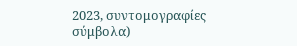2023, συντομογραφίες σύμβολα)